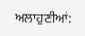ਅਲਾਹੁਣੀਆਂ: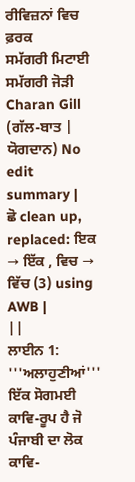ਰੀਵਿਜ਼ਨਾਂ ਵਿਚ ਫ਼ਰਕ
ਸਮੱਗਰੀ ਮਿਟਾਈ ਸਮੱਗਰੀ ਜੋੜੀ
Charan Gill (ਗੱਲ-ਬਾਤ | ਯੋਗਦਾਨ) No edit summary |
ਛੋ clean up, replaced: ਇਕ → ਇੱਕ , ਵਿਚ → ਵਿੱਚ (3) using AWB |
||
ਲਾਈਨ 1:
'''ਅਲਾਹੁਣੀਆਂ''' ਇੱਕ ਸੋਗਮਈ ਕਾਵਿ-ਰੂਪ ਹੈ ਜੋ ਪੰਜਾਬੀ ਦਾ ਲੋਕ ਕਾਵਿ-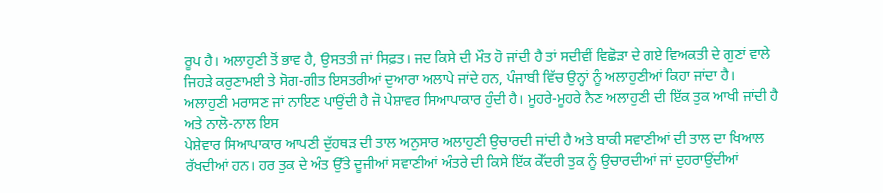ਰੂਪ ਹੈ। ਅਲਾਹੁਣੀ ਤੋਂ ਭਾਵ ਹੈ, ਉਸਤਤੀ ਜਾਂ ਸਿਫ਼ਤ। ਜਦ ਕਿਸੇ ਦੀ ਮੌਤ ਹੋ ਜਾਂਦੀ ਹੈ ਤਾਂ ਸਦੀਵੀਂ ਵਿਛੋੜਾ ਦੇ ਗਏ ਵਿਅਕਤੀ ਦੇ ਗੁਣਾਂ ਵਾਲੇ ਜਿਹੜੇ ਕਰੁਣਾਮਈ ਤੇ ਸੋਗ-ਗੀਤ ਇਸਤਰੀਆਂ ਦੁਆਰਾ ਅਲਾਪੇ ਜਾਂਦੇ ਹਨ, ਪੰਜਾਬੀ ਵਿੱਚ ਉਨ੍ਹਾਂ ਨੂੰ ਅਲਾਹੁਣੀਆਂ ਕਿਹਾ ਜਾਂਦਾ ਹੈ।
ਅਲਾਹੁਣੀ ਮਰਾਸਣ ਜਾਂ ਨਾਇਣ ਪਾਉਂਦੀ ਹੈ ਜੋ ਪੇਸ਼ਾਵਰ ਸਿਆਪਾਕਾਰ ਹੁੰਦੀ ਹੈ। ਮੂਹਰੇ-ਮੂਹਰੇ ਨੈਣ ਅਲਾਹੁਣੀ ਦੀ ਇੱਕ ਤੁਕ ਆਖੀ ਜਾਂਦੀ ਹੈ ਅਤੇ ਨਾਲੋ-ਨਾਲ ਇਸ
ਪੇਸ਼ੇਵਾਰ ਸਿਆਪਾਕਾਰ ਆਪਣੀ ਦੁੱਹਥੜ ਦੀ ਤਾਲ ਅਨੁਸਾਰ ਅਲਾਹੁਣੀ ਉਚਾਰਦੀ ਜਾਂਦੀ ਹੈ ਅਤੇ ਬਾਕੀ ਸਵਾਣੀਆਂ ਦੀ ਤਾਲ ਦਾ ਖਿਆਲ ਰੱਖਦੀਆਂ ਹਨ। ਹਰ ਤੁਕ ਦੇ ਅੰਤ ਉੱਤੇ ਦੂਜੀਆਂ ਸਵਾਣੀਆਂ ਅੰਤਰੇ ਦੀ ਕਿਸੇ ਇੱਕ ਕੇੱਦਰੀ ਤੁਕ ਨੂੰ ਉਚਾਰਦੀਆਂ ਜਾਂ ਦੁਹਰਾਉਂਦੀਆਂ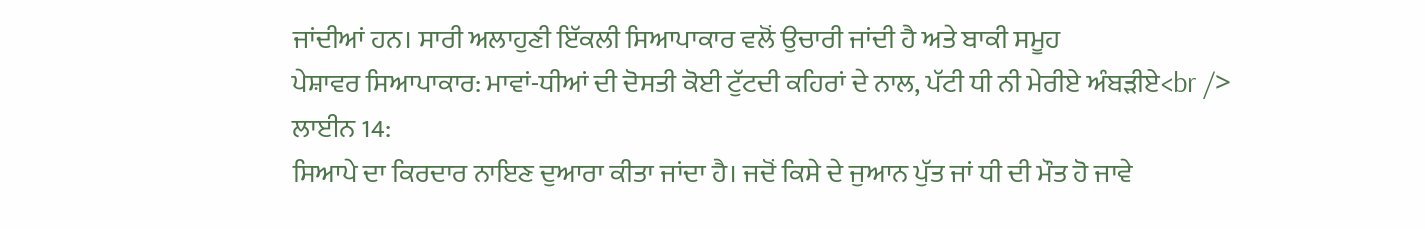ਜਾਂਦੀਆਂ ਹਨ। ਸਾਰੀ ਅਲਾਹੁਣੀ ਇੱਕਲੀ ਸਿਆਪਾਕਾਰ ਵਲੋਂ ਉਚਾਰੀ ਜਾਂਦੀ ਹੈ ਅਤੇ ਬਾਕੀ ਸਮੂਹ
ਪੇਸ਼ਾਵਰ ਸਿਆਪਾਕਾਰ: ਮਾਵਾਂ-ਧੀਆਂ ਦੀ ਦੋਸਤੀ ਕੋਈ ਟੁੱਟਦੀ ਕਹਿਰਾਂ ਦੇ ਨਾਲ, ਪੱਟੀ ਧੀ ਨੀ ਮੇਰੀਏ ਅੰਬੜੀਏ<br />
ਲਾਈਨ 14:
ਸਿਆਪੇ ਦਾ ਕਿਰਦਾਰ ਨਾਇਣ ਦੁਆਰਾ ਕੀਤਾ ਜਾਂਦਾ ਹੈ। ਜਦੋਂ ਕਿਸੇ ਦੇ ਜੁਆਨ ਪੁੱਤ ਜਾਂ ਧੀ ਦੀ ਮੌਤ ਹੋ ਜਾਵੇ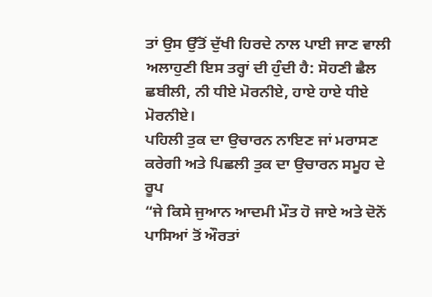ਤਾਂ ਉਸ ਉੱਤੋਂ ਦੁੱਖੀ ਹਿਰਦੇ ਨਾਲ ਪਾਈ ਜਾਣ ਵਾਲੀ ਅਲਾਹੁਣੀ ਇਸ ਤਰ੍ਹਾਂ ਦੀ ਹੁੰਦੀ ਹੈ: ਸੋਹਣੀ ਛੈਲ ਛਬੀਲੀ, ਨੀ ਧੀਏ ਮੋਰਨੀਏ, ਹਾਏ ਹਾਏ ਧੀਏ ਮੋਰਨੀਏ।
ਪਹਿਲੀ ਤੁਕ ਦਾ ਉਚਾਰਨ ਨਾਇਣ ਜਾਂ ਮਰਾਸਣ ਕਰੇਗੀ ਅਤੇ ਪਿਛਲੀ ਤੁਕ ਦਾ ਉਚਾਰਨ ਸਮੂਹ ਦੇ ਰੂਪ
“ਜੇ ਕਿਸੇ ਜੁਆਨ ਆਦਮੀ ਮੌਤ ਹੋ ਜਾਏ ਅਤੇ ਦੋਨੋਂ ਪਾਸਿਆਂ ਤੋਂ ਔਰਤਾਂ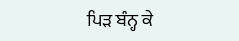ਪਿੜ ਬੰਨ੍ਹ ਕੇ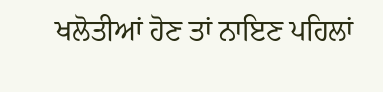ਖਲੋਤੀਆਂ ਹੋਣ ਤਾਂ ਨਾਇਣ ਪਹਿਲਾਂ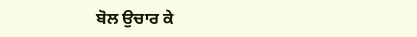ਬੋਲ ਉਚਾਰ ਕੇ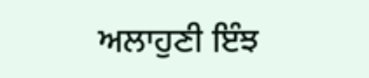ਅਲਾਹੁਣੀ ਇੰਝ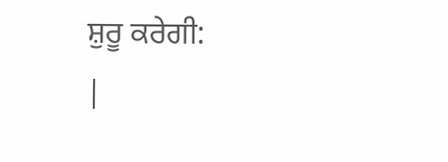ਸ਼ੁਰੂ ਕਰੇਗੀ:
|